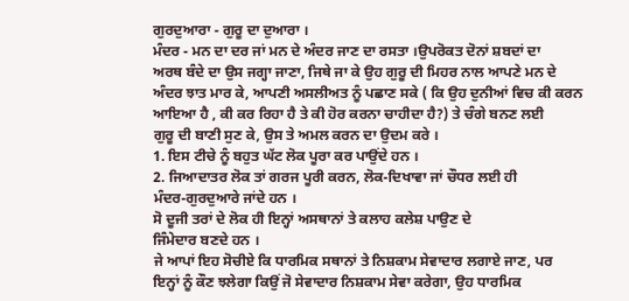ਗੁਰਦੁਆਰਾ - ਗੁਰੂ ਦਾ ਦੁਆਰਾ ।
ਮੰਦਰ - ਮਨ ਦਾ ਦਰ ਜਾਂ ਮਨ ਦੇ ਅੰਦਰ ਜਾਣ ਦਾ ਰਸਤਾ ।ਉਪਰੋਕਤ ਦੋਨਾਂ ਸ਼ਬਦਾਂ ਦਾ
ਅਰਥ ਬੰਦੇ ਦਾ ਉਸ ਜਗ੍ਹਾ ਜਾਣਾ, ਜਿਥੇ ਜਾ ਕੇ ਉਹ ਗੁਰੂ ਦੀ ਮਿਹਰ ਨਾਲ ਆਪਣੇ ਮਨ ਦੇ
ਅੰਦਰ ਝਾਤ ਮਾਰ ਕੇ, ਆਪਣੀ ਅਸਲੀਅਤ ਨੂੰ ਪਛਾਣ ਸਕੇ ( ਕਿ ਉਹ ਦੁਨੀਆਂ ਵਿਚ ਕੀ ਕਰਨ
ਆਇਆ ਹੈ , ਕੀ ਕਰ ਰਿਹਾ ਹੈ ਤੇ ਕੀ ਹੋਰ ਕਰਨਾ ਚਾਹੀਦਾ ਹੈ?) ਤੇ ਚੰਗੇ ਬਨਣ ਲਈ
ਗੁਰੂ ਦੀ ਬਾਣੀ ਸੁਣ ਕੇ, ਉਸ ਤੇ ਅਮਲ ਕਰਨ ਦਾ ਉਦਮ ਕਰੇ ।
1. ਇਸ ਟੀਚੇ ਨੂੰ ਬਹੁਤ ਘੱਟ ਲੋਕ ਪੂਰਾ ਕਰ ਪਾਉਂਦੇ ਹਨ ।
2. ਜਿਆਦਾਤਰ ਲੋਕ ਤਾਂ ਗਰਜ ਪੂਰੀ ਕਰਨ, ਲੋਕ-ਦਿਖਾਵਾ ਜਾਂ ਚੌਧਰ ਲਈ ਹੀ
ਮੰਦਰ-ਗੁਰਦੁਆਰੇ ਜਾਂਦੇ ਹਨ ।
ਸੋ ਦੂਜੀ ਤਰਾਂ ਦੇ ਲੋਕ ਹੀ ਇਨ੍ਹਾਂ ਅਸਥਾਨਾਂ ਤੇ ਕਲਾਹ ਕਲੇਸ਼ ਪਾਉਣ ਦੇ
ਜਿੰਮੇਦਾਰ ਬਣਦੇ ਹਨ ।
ਜੇ ਆਪਾਂ ਇਹ ਸੋਚੀਏ ਕਿ ਧਾਰਮਿਕ ਸਥਾਨਾਂ ਤੇ ਨਿਸ਼ਕਾਮ ਸੇਵਾਦਾਰ ਲਗਾਏ ਜਾਣ, ਪਰ
ਇਨ੍ਹਾਂ ਨੂੰ ਕੌਣ ਝਲੇਗਾ ਕਿਉਂ ਜੋ ਸੇਵਾਦਾਰ ਨਿਸ਼ਕਾਮ ਸੇਵਾ ਕਰੇਗਾ, ਉਹ ਧਾਰਮਿਕ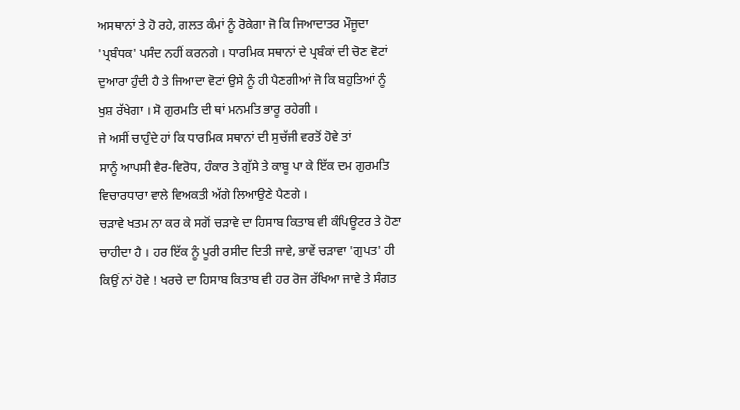ਅਸਥਾਨਾਂ ਤੇ ਹੋ ਰਹੇ, ਗਲਤ ਕੰਮਾਂ ਨੂੰ ਰੋਕੇਗਾ ਜੋ ਕਿ ਜਿਆਦਾਤਰ ਮੌਜੂਦਾ
'ਪ੍ਰਬੰਧਕ' ਪਸੰਦ ਨਹੀਂ ਕਰਨਗੇ । ਧਾਰਮਿਕ ਸਥਾਨਾਂ ਦੇ ਪ੍ਰਬੰਕਾਂ ਦੀ ਚੋਣ ਵੋਟਾਂ
ਦੁਆਰਾ ਹੁੰਦੀ ਹੈ ਤੇ ਜਿਆਦਾ ਵੋਟਾਂ ਉਸੇ ਨੂੰ ਹੀ ਪੈਣਗੀਆਂ ਜੋ ਕਿ ਬਹੁਤਿਆਂ ਨੂੰ
ਖੁਸ਼ ਰੱਖੇਗਾ । ਸੋ ਗੁਰਮਤਿ ਦੀ ਥਾਂ ਮਨਮਤਿ ਭਾਰੂ ਰਹੇਗੀ ।
ਜੇ ਅਸੀਂ ਚਾਹੁੰਦੇ ਹਾਂ ਕਿ ਧਾਰਮਿਕ ਸਥਾਨਾਂ ਦੀ ਸੁਚੱਜੀ ਵਰਤੋਂ ਹੋਵੇ ਤਾਂ
ਸਾਨੂੰ ਆਪਸੀ ਵੈਰ-ਵਿਰੋਧ, ਹੰਕਾਰ ਤੇ ਗੁੱਸੇ ਤੇ ਕਾਬੂ ਪਾ ਕੇ ਇੱਕ ਦਮ ਗੁਰਮਤਿ
ਵਿਚਾਰਧਾਰਾ ਵਾਲੇ ਵਿਅਕਤੀ ਅੱਗੇ ਲਿਆਉਣੇ ਪੈਣਗੇ ।
ਚੜਾਵੇ ਖਤਮ ਨਾ ਕਰ ਕੇ ਸਗੋਂ ਚੜਾਵੇ ਦਾ ਹਿਸਾਬ ਕਿਤਾਬ ਵੀ ਕੰਪਿਊਟਰ ਤੇ ਹੋਣਾ
ਚਾਹੀਦਾ ਹੈ । ਹਰ ਇੱਕ ਨੂੰ ਪੂਰੀ ਰਸੀਦ ਦਿਤੀ ਜਾਵੇ, ਭਾਵੇਂ ਚੜਾਵਾ 'ਗੁਪਤ' ਹੀ
ਕਿਉਂ ਨਾਂ ਹੋਵੇ ! ਖਰਚੇ ਦਾ ਹਿਸਾਬ ਕਿਤਾਬ ਵੀ ਹਰ ਰੋਜ ਰੱਖਿਆ ਜਾਵੇ ਤੇ ਸੰਗਤ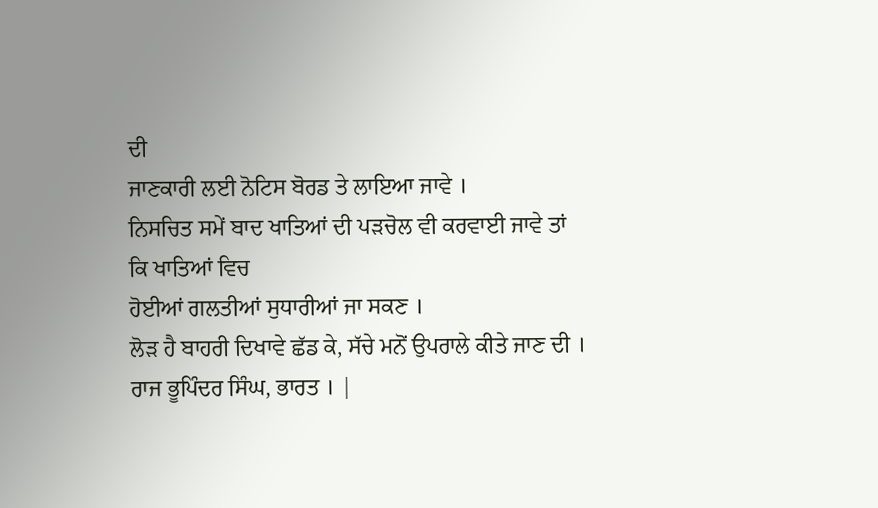ਦੀ
ਜਾਣਕਾਰੀ ਲਈ ਨੋਟਿਸ ਬੋਰਡ ਤੇ ਲਾਇਆ ਜਾਵੇ ।
ਨਿਸਚਿਤ ਸਮੇਂ ਬਾਦ ਖਾਤਿਆਂ ਦੀ ਪੜਚੋਲ ਵੀ ਕਰਵਾਈ ਜਾਵੇ ਤਾਂ ਕਿ ਖਾਤਿਆਂ ਵਿਚ
ਹੋਈਆਂ ਗਲਤੀਆਂ ਸੁਧਾਰੀਆਂ ਜਾ ਸਕਣ ।
ਲੋੜ ਹੈ ਬਾਹਰੀ ਦਿਖਾਵੇ ਛੱਡ ਕੇ, ਸੱਚੇ ਮਨੋਂ ਉਪਰਾਲੇ ਕੀਤੇ ਜਾਣ ਦੀ ।
ਰਾਜ ਭੂਪਿੰਦਰ ਸਿੰਘ, ਭਾਰਤ । |